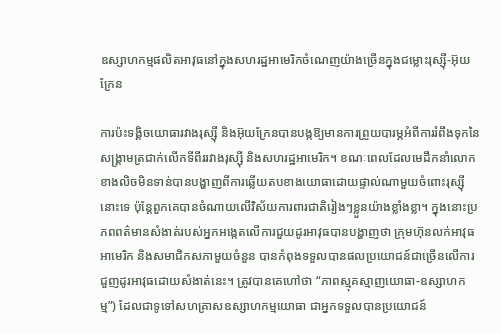ឧស្សាហកម្មផលិតអាវុធនៅក្នុងសហរដ្ឋអាមេរិកចំណេញយ៉ាងច្រើនក្នុងជម្លោះរុស្ស៊ី-អ៊ុយក្រែន

ការប៉ះទង្គិចយោធារវាងរុស្ស៊ី និងអ៊ុយក្រែនបានបង្កឱ្យមានការព្រួយបារម្ភអំពីការរំពឹងទុកនៃសង្រ្គាមត្រជាក់លើកទីពីររវាងរុស្ស៊ី និងសហរដ្ឋអាមេរិក។ ខណៈពេលដែលមេដឹកនាំលោកខាងលិចមិនទាន់បានបង្ហាញពីការឆ្លើយតបខាងយោធាដោយផ្ទាល់ណាមួយចំពោះរុស្ស៊ីនោះទេ ប៉ុន្តែពួកគេបានចំណាយលើវិស័យការពារជាតិរៀងៗខ្លួនយ៉ាងខ្លាំងខ្លា។ ក្នុងនោះប្រភពពត៌មានសំងាត់របស់អ្នកអង្កេតលើការជួយដូរអាវុធបានបង្ហាញថា ក្រុមហ៊ុនលក់អាវុធអាមេរិក និងសមាជិកសភាមួយចំនួន បានកំពុងទទួលបានផលប្រយោជន៍ជាច្រើនលើការជួញដូរអាវុធដោយសំងាត់នេះ។ ត្រូវបានគេហៅថា “ភាពស្មុគស្មាញយោធា-ឧស្សាហកម្ម”) ដែលជាទូទៅសហគ្រាសឧស្សាហកម្មយោធា ជាអ្នកទទួលបានប្រយោជន៍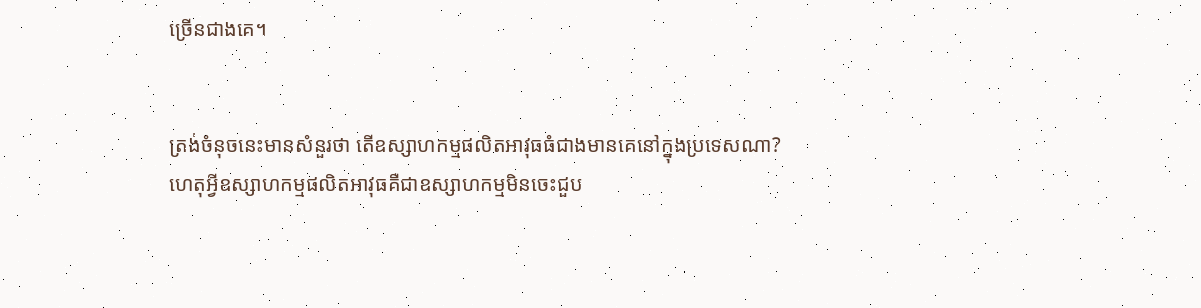ច្រើនជាងគេ។


ត្រង់ចំនុចនេះមានសំនួរថា តើឧស្សាហកម្មផលិតអាវុធធំជាងមានគេនៅក្នុងប្រទេសណា? ហេតុអ្វីឧស្សាហកម្មផលិតអាវុធគឺជាឧស្សាហកម្មមិនចេះជួប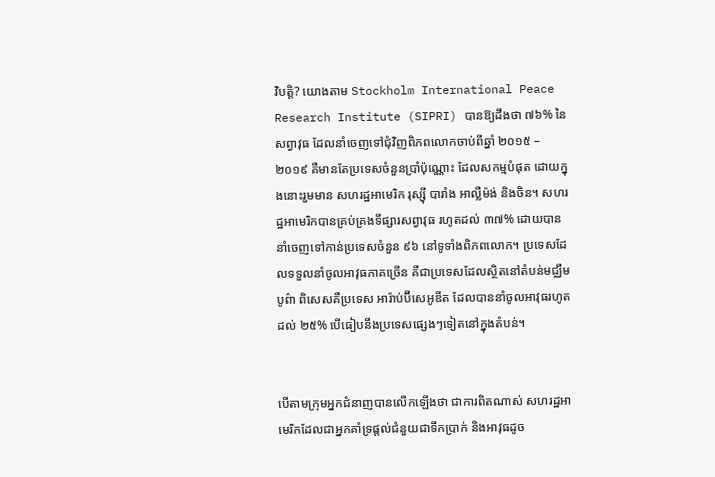វិបត្ដិ? យោងតាម Stockholm International Peace Research Institute (SIPRI) បានឱ្យដឹងថា ៧៦% នៃសព្វាវុធ ដែលនាំចេញទៅជុំវិញពិភពលោកចាប់ពីឆ្នាំ ២០១៥ – ២០១៩ គឺមានតែប្រទេសចំនួនប្រាំប៉ុណ្ណោះ ដែលសកម្មបំផុត ដោយក្នុងនោះរួមមាន សហរដ្ឋអាមេរិក រុស្ស៊ី បារាំង អាល្លឺម៉ង់ និងចិន។ សហរដ្ឋអាមេរិកបានគ្រប់គ្រងទីផ្សារសព្វាវុធ រហូតដល់ ៣៧% ដោយបាននាំចេញទៅកាន់ប្រទេសចំនួន ៩៦ នៅទូទាំងពិភពលោក។ ប្រទេសដែលទទួលនាំចូលអាវុធភាគច្រើន គឺជាប្រទេសដែលស្ថិតនៅតំបន់មជ្ឈឹមបូព៌ា ពិសេសគឺប្រទេស អារ៉ាប់ប៊ីសេអូឌីត ដែលបាននាំចូលអាវុធរហូតដល់ ២៥% បើធៀបនឹងប្រទេសផ្សេងៗទៀតនៅក្នុងតំបន់។


បើតាមក្រុមអ្នកជំនាញបានលើកឡើងថា ជាការពិតណាស់ សហរដ្ឋអាមេរិកដែលជាអ្នកគាំទ្រផ្ដល់ជំនួយជាទឹកប្រាក់ និងអាវុធដូច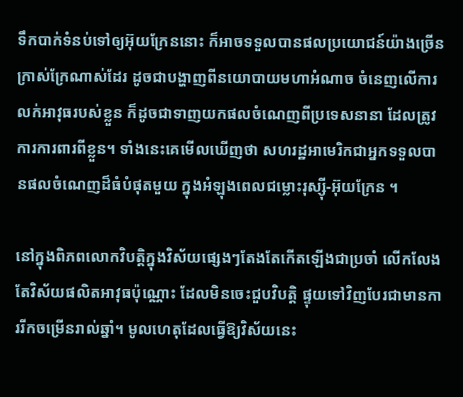ទឹកបាក់ទំនប់ទៅឲ្យអ៊ុយក្រែននោះ ក៏អាចទទួលបានផលប្រយោជន៍យ៉ាងច្រើនក្រាស់ក្រែណាស់ដែរ ដូចជាបង្ហាញពីនយោបាយមហាអំណាច ចំនេញលើការលក់អាវុធរបស់ខ្លួន ក៏ដូចជាទាញយកផលចំណេញពីប្រទេសនានា ដែលត្រូវការការពារពីខ្លួន។ ទាំងនេះគេមើលឃើញថា សហរដ្ឋអាមេរិកជាអ្នកទទួលបានផលចំណេញដ៏ធំបំផុតមួយ ក្នុងអំឡុងពេលជម្លោះរុស្ស៊ី-អ៊ុយក្រែន ។

នៅក្នុងពិភពលោកវិបត្តិក្នុងវិស័យផ្សេងៗតែងតែកើតឡើងជាប្រចាំ លើកលែងតែវិស័យផលិតអាវុធប៉ុណ្ណោះ ដែលមិនចេះជួបវិបត្តិ ផ្ទុយទៅវិញបែរជាមានការរីកចម្រើនរាល់ឆ្នាំ។ មូលហេតុដែលធ្វើឱ្យវិស័យនេះ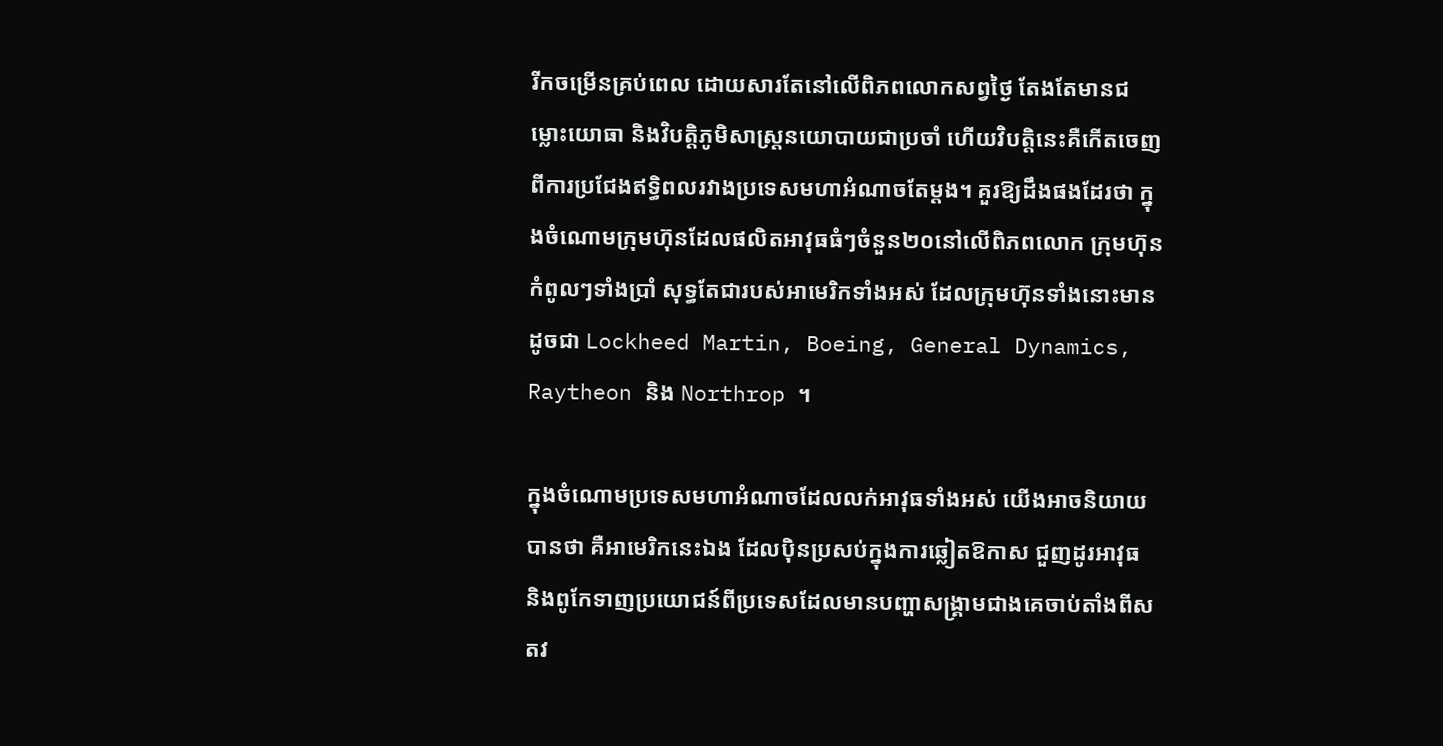រីកចម្រើនគ្រប់ពេល ដោយសារតែនៅលើពិភពលោកសព្វថ្ងៃ តែងតែមានជម្លោះយោធា និងវិបត្តិភូមិសាស្ត្រនយោបាយជាប្រចាំ ហើយវិបត្តិនេះគឺកើតចេញពីការប្រជែងឥទ្ធិពលរវាងប្រទេសមហាអំណាចតែម្ដង។ គួរឱ្យដឹងផងដែរថា ក្នុងចំណោមក្រុមហ៊ុនដែលផលិតអាវុធធំៗចំនួន២០នៅលើពិភពលោក ក្រុមហ៊ុនកំពូលៗទាំងប្រាំ សុទ្ធតែជារបស់អាមេរិកទាំងអស់ ដែលក្រុមហ៊ុនទាំងនោះមានដូចជា Lockheed Martin, Boeing, General Dynamics, Raytheon និង Northrop ។

ក្នុងចំណោមប្រទេសមហាអំណាចដែលលក់អាវុធទាំងអស់ យើងអាចនិយាយបានថា គឺអាមេរិកនេះឯង ដែលប៉ិនប្រសប់ក្នុងការឆ្លៀតឱកាស ជួញដូរអាវុធ និងពូកែទាញប្រយោជន៍ពីប្រទេសដែលមានបញ្ហាសង្គ្រាមជាងគេចាប់តាំងពីសតវ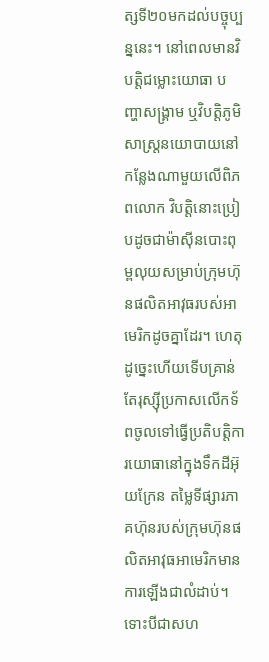ត្សទី២០មកដល់បច្ចុប្បន្ននេះ។ នៅពេលមានវិបត្តិជម្លោះយោធា បញ្ហាសង្គ្រាម ឬវិបត្តិភូមិសាស្ត្រនយោបាយនៅកន្លែងណាមួយលើពិភពលោក វិបត្តិនោះប្រៀបដូចជាម៉ាស៊ីនបោះពុម្ពលុយសម្រាប់ក្រុមហ៊ុនផលិតអាវុធរបស់អាមេរិកដូចគ្នាដែរ។ ហេតុដូច្នេះហើយទើបគ្រាន់តែរុស្ស៊ីប្រកាសលើកទ័ពចូលទៅធ្វើប្រតិបត្ដិការយោធានៅក្នុងទឹកដីអ៊ុយក្រែន តម្លៃទីផ្សារភាគហ៊ុនរបស់ក្រុមហ៊ុនផលិតអាវុធអាមេរិកមានការឡើងជាលំដាប់។ ទោះបីជាសហ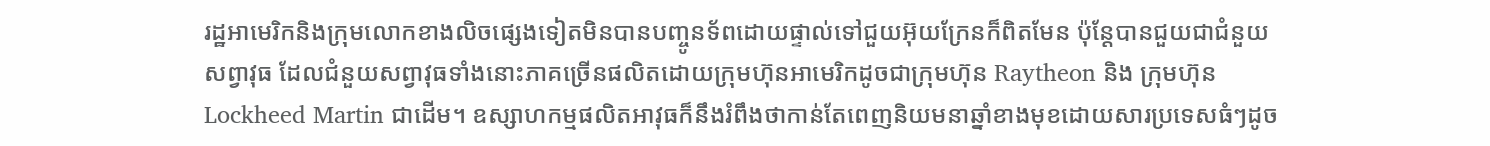រដ្ឋអាមេរិកនិងក្រុមលោកខាងលិចផ្សេងទៀតមិនបានបញ្ចូនទ័ពដោយផ្ទាល់ទៅជួយអ៊ុយក្រែនក៏ពិតមែន ប៉ុន្តែបានជួយជាជំនួយសព្វាវុធ ដែលជំនួយសព្វាវុធទាំងនោះភាគច្រើនផលិតដោយក្រុមហ៊ុនអាមេរិកដូចជាក្រុមហ៊ុន Raytheon និង ក្រុមហ៊ុន Lockheed Martin ជាដើម។ ឧស្សាហកម្មផលិតអាវុធក៏នឹងរំពឹងថាកាន់តែពេញនិយមនាឆ្នាំខាងមុខដោយសារប្រទេសធំៗដូច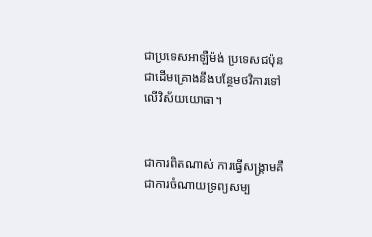ជាប្រទេសអាឡឺម៉ង់ ប្រទេសជប៉ុន ជាដើមគ្រោងនឹងបន្ថែមថវិការទៅលើវិស័យយោធា។


ជាការពិតណាស់ ការធ្វើសង្រ្គាមគឺជាការចំណាយទ្រព្យសម្ប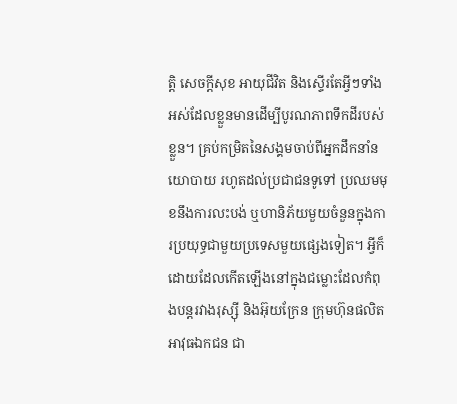ត្តិ សេចក្តីសុខ អាយុជីវិត និងស្ទើរតែអ្វីៗទាំងអស់ដែលខ្លួនមានដើម្បីបូរណភាពទឹកដីរបស់ខ្លួន។ គ្រប់កម្រិតនៃសង្គមចាប់ពីអ្នកដឹកនាំនយោបាយ រហូតដល់ប្រជាជនទូទៅ ប្រឈមមុខនឹងការលះបង់ ឬហានិភ័យមួយចំនួនក្នុងការប្រយុទ្ធជាមួយប្រទេសមួយផ្សេងទៀត។ អ្វីក៏ដោយដែលកើតឡើងនៅក្នុងជម្លោះដែលកំពុងបន្តរវាងរុស្ស៊ី និងអ៊ុយក្រែន ក្រុមហ៊ុនផលិតអាវុធឯកជន ជា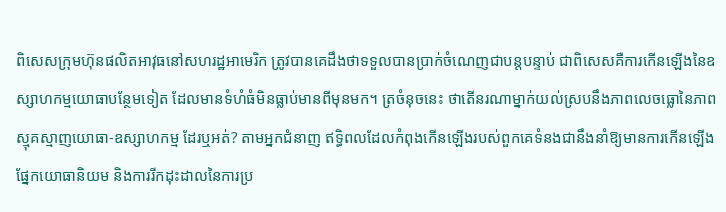ពិសេសក្រុមហ៊ុនផលិតអាវុធនៅសហរដ្ឋអាមេរិក ត្រូវបានគេដឹងថាទទួលបានប្រាក់ចំណេញជាបន្តបន្ទាប់ ជាពិសេសគឺការកើនឡើងនៃឧស្សាហកម្មយោធាបន្ថែមទៀត ដែលមានទំហំធំមិនធ្លាប់មានពីមុនមក។ ត្រចំនុចនេះ ថាតើនរណាម្នាក់យល់ស្របនឹងភាពលេចធ្លោនៃភាពស្មុគស្មាញយោធា-ឧស្សាហកម្ម ដែរឬអត់? តាមអ្នកជំនាញ ឥទ្ធិពលដែលកំពុងកើនឡើងរបស់ពួកគេទំនងជានឹងនាំឱ្យមានការកើនឡើងផ្នែកយោធានិយម និងការរីកដុះដាលនៃការប្រ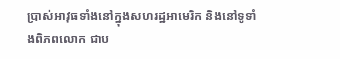ប្រាស់អាវុធទាំងនៅក្នុងសហរដ្ឋអាមេរិក និងនៅទូទាំងពិភពលោក ជាប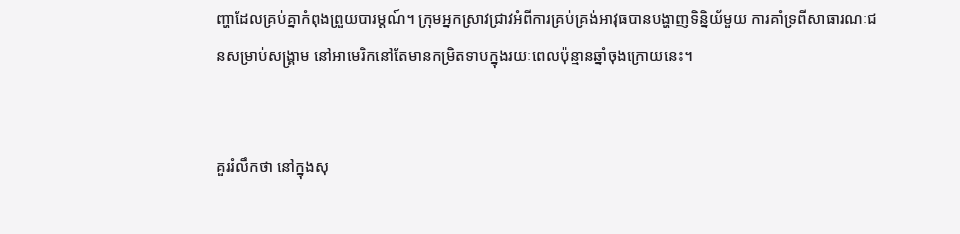ញ្ហាដែលគ្រប់គ្នាកំពុងព្រួយបារម្តណ៍។ ក្រុមអ្នកស្រាវជ្រាវអំពីការគ្រប់គ្រង់អាវុធបានបង្ហាញទិន្និយ័មួយ ការគាំទ្រពីសាធារណៈជនសម្រាប់សង្គ្រាម នៅអាមេរិកនៅតែមានកម្រិតទាបក្នុងរយៈពេលប៉ុន្មានឆ្នាំចុងក្រោយនេះ។


គួររំលឹកថា នៅក្នុងសុ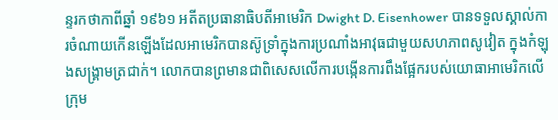ន្ទរកថាកាពីឆ្នាំ ១៩៦១ អតីតប្រធានាធិបតីអាមេរិក Dwight D. Eisenhower បានទទួលស្គាល់ការចំណាយកើនឡើងដែលអាមេរិកបានស៊ូទ្រាំក្នុងការប្រណាំងអាវុធជាមួយសហភាពសូវៀត ក្នុងកំឡុងសង្គ្រាមត្រជាក់។ លោកបានព្រមានជាពិសេសលើការបង្កើនការពឹងផ្អែករបស់យោធាអាមេរិកលើក្រុម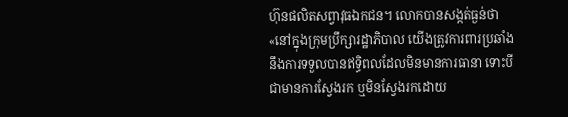ហ៊ុនផលិតសព្វាវុធឯកជន។ លោកបានសង្កត់ធ្ងន់ថា «នៅក្នុងក្រុមប្រឹក្សារដ្ឋាភិបាល យើងត្រូវការពារប្រឆាំងនឹងការទទួលបានឥទ្ធិពលដែលមិនមានការធានា ទោះបីជាមានការស្វែងរក ឬមិនស្វែងរកដោយ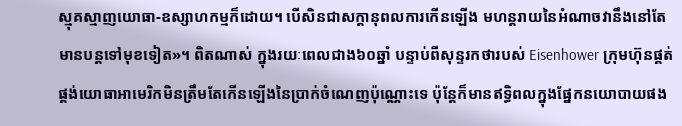ស្មុគស្មាញយោធា-ឧស្សាហកម្មក៏ដោយ។ បើសិនជាសក្ដានុពលការកើនឡើង មហន្តរាយនៃអំណាចវានឹងនៅតែមានបន្តទៅមុខទៀត»។ ពិតណាស់ ក្នុងរយៈពេលជាង៦០ឆ្នាំ បន្ទាប់ពីសុន្ទរកថារបស់ Eisenhower ក្រុមហ៊ុនផ្គត់ផ្គង់យោធាអាមេរិកមិនត្រឹមតែកើនឡើងនៃប្រាក់ចំណេញប៉ុណ្ណោះទេ ប៉ុន្តែក៏មានឥទ្ធិពលក្នុងផ្នែកនយោបាយផង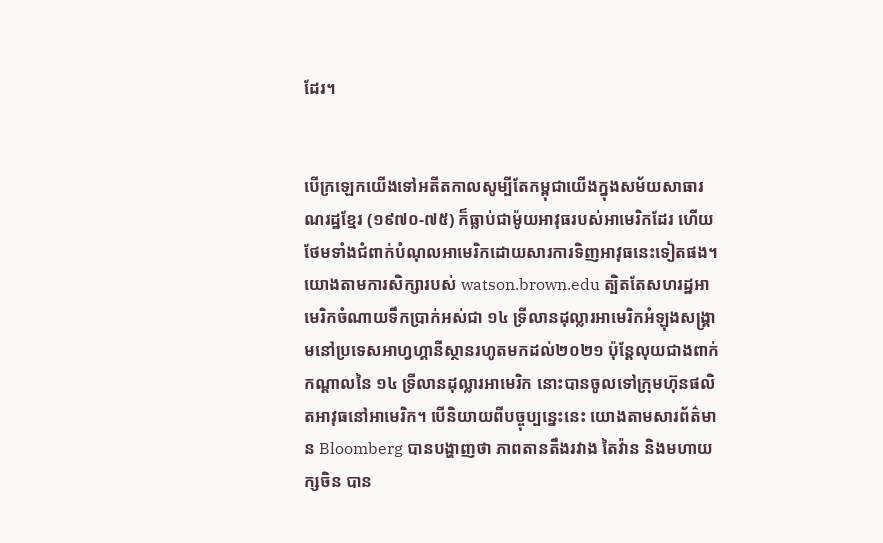ដែរ។


បើក្រឡេកយើងទៅអតីតកាលសូម្បីតែកម្ពុជាយើងក្នុងសម័យសាធារណរដ្ឋខ្មែរ (១៩៧០-៧៥) ក៏ធ្លាប់ជាម៉ូយអាវុធរបស់អាមេរិកដែរ ហើយថែមទាំងជំពាក់បំណុលអាមេរិកដោយសារការទិញអាវុធនេះទៀតផង។ យោងតាមការសិក្សារបស់ watson.brown.edu ត្បិតតែសហរដ្ឋអាមេរិកចំណាយទឹកប្រាក់អស់ជា ១៤ ទ្រីលានដុល្លារអាមេរិកអំឡុងសង្គ្រាមនៅប្រទេសអាហ្វហ្គានីស្ថានរហូតមកដល់២០២១ ប៉ុន្តែលុយជាងពាក់កណ្ដាលនៃ ១៤ ទ្រីលានដុល្លារអាមេរិក នោះបានចូលទៅក្រុមហ៊ុនផលិតអាវុធនៅអាមេរិក។ បើនិយាយពីបច្ចុប្បន្នេះនេះ យោងតាមសារព័ត៌មាន Bloomberg បានបង្ហាញថា ភាពតានតឹងរវាង តៃវ៉ាន និងមហាយក្សចិន បាន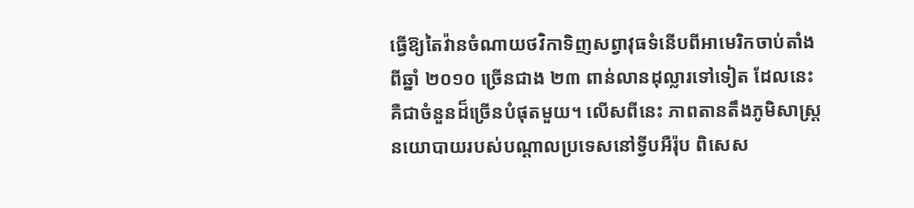ធ្វើឱ្យតៃវ៉ានចំណាយថវិកាទិញសព្វាវុធទំនើបពីអាមេរិកចាប់តាំងពីឆ្នាំ ២០១០ ច្រើនជាង ២៣ ពាន់លានដុល្លារទៅទៀត ដែលនេះគឺជាចំនួនដ៏ច្រើនបំផុតមួយ។ លើសពីនេះ ភាពតានតឹងភូមិសាស្ត្រនយោបាយរបស់បណ្ដាលប្រទេសនៅទ្វីបអឺរ៉ុប ពិសេស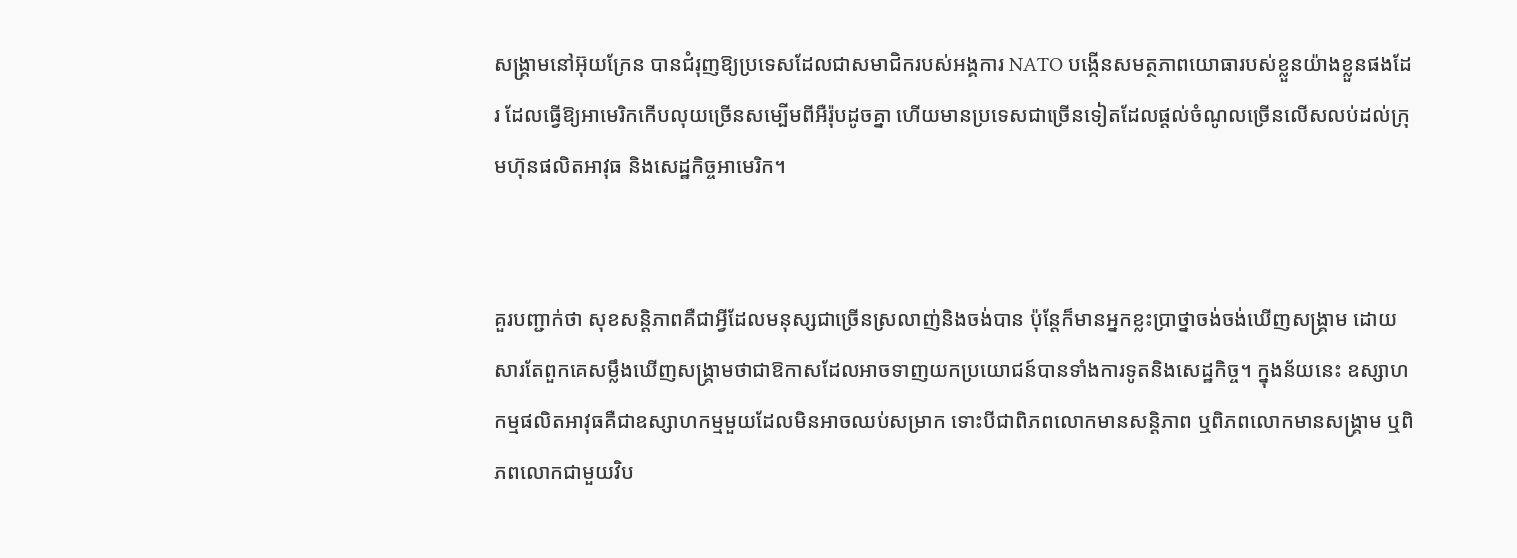សង្គ្រាមនៅអ៊ុយក្រែន បានជំរុញឱ្យប្រទេសដែលជាសមាជិករបស់អង្គការ NATO បង្កើនសមត្ថភាពយោធារបស់ខ្លួនយ៉ាងខ្លួនផងដែរ ដែលធ្វើឱ្យអាមេរិកកើបលុយច្រើនសម្បើមពីអឺរ៉ុបដូចគ្នា ហើយមានប្រទេសជាច្រើនទៀតដែលផ្ដល់ចំណូលច្រើនលើសលប់ដល់ក្រុមហ៊ុនផលិតអាវុធ និងសេដ្ឋកិច្ចអាមេរិក។


គួរបញ្ជាក់ថា សុខសន្តិភាពគឺជាអ្វីដែលមនុស្សជាច្រើនស្រលាញ់និងចង់បាន ប៉ុន្តែក៏មានអ្នកខ្លះប្រាថ្នាចង់ចង់ឃើញសង្គ្រាម ដោយសារតែពួកគេសម្លឹងឃើញសង្គ្រាមថាជាឱកាសដែលអាចទាញយកប្រយោជន៍បានទាំងការទូតនិងសេដ្ឋកិច្ច។ ក្នុងន័យនេះ ឧស្សាហកម្មផលិតអាវុធគឺជាឧស្សាហកម្មមួយដែលមិនអាចឈប់សម្រាក ទោះបីជាពិភពលោកមានសន្តិភាព ឬពិភពលោកមានសង្គ្រាម ឬពិភពលោកជាមួយវិប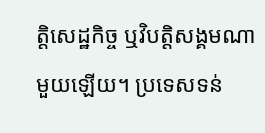ត្ដិសេដ្ឋកិច្ច ឬវិបត្ដិសង្គមណាមួយឡើយ។ ប្រទេសទន់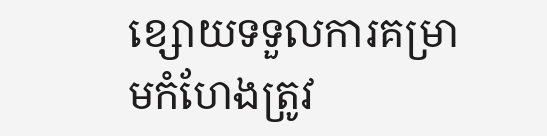ខ្សោយទទួលការគម្រាមកំហែងត្រូវ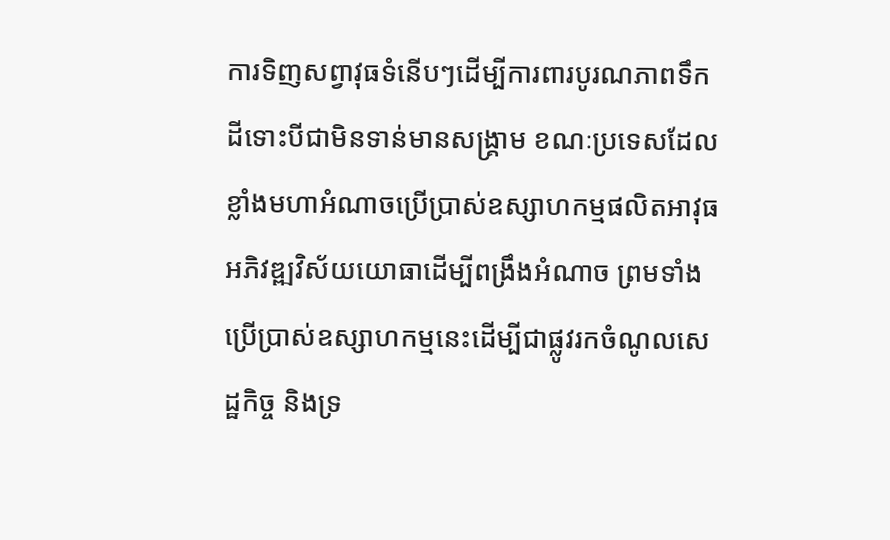ការទិញសព្វាវុធទំនើបៗដើម្បីការពារបូរណភាពទឹកដីទោះបីជាមិនទាន់មានសង្គ្រាម ខណៈប្រទេសដែលខ្លាំងមហាអំណាចប្រើប្រាស់ឧស្សាហកម្មផលិតអាវុធអភិវឌ្ឍវិស័យយោធាដើម្បីពង្រឹងអំណាច ព្រមទាំងប្រើប្រាស់ឧស្សាហកម្មនេះដើម្បីជាផ្លូវរកចំណូលសេដ្ឋកិច្ច និងទ្រ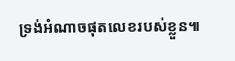ទ្រង់អំណាចផុតលេខរបស់ខ្លួន៕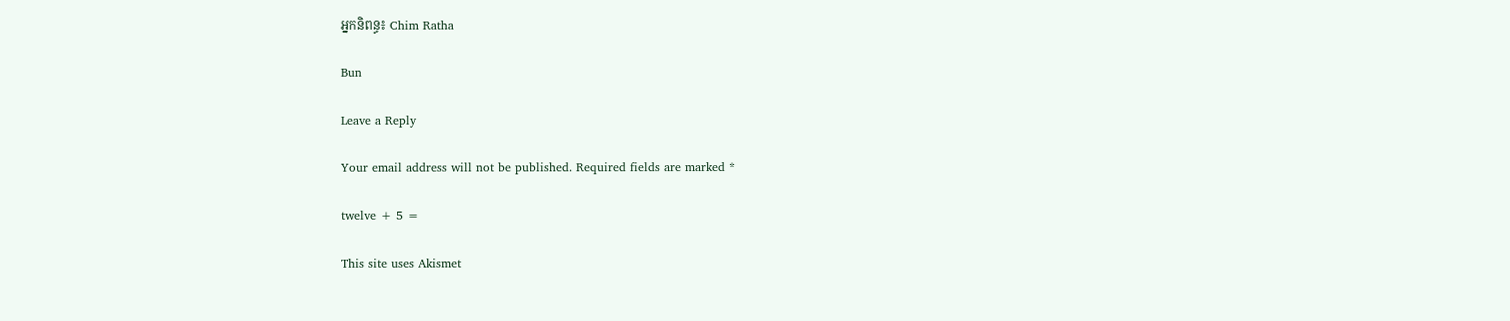អ្នកនិពន្ធ៖ Chim Ratha

Bun

Leave a Reply

Your email address will not be published. Required fields are marked *

twelve + 5 =

This site uses Akismet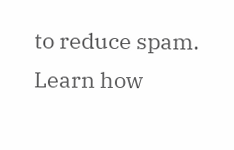to reduce spam. Learn how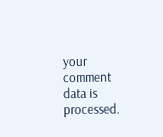your comment data is processed.